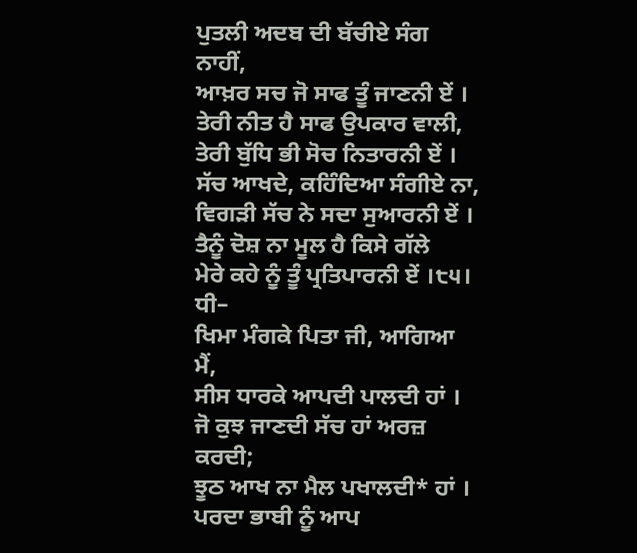ਪੁਤਲੀ ਅਦਬ ਦੀ ਬੱਚੀਏ ਸੰਗ ਨਾਹੀਂ,
ਆਖ਼ਰ ਸਚ ਜੋ ਸਾਫ ਤੂੰ ਜਾਣਨੀ ਏਂ ।
ਤੇਰੀ ਨੀਤ ਹੈ ਸਾਫ ਉਪਕਾਰ ਵਾਲੀ,
ਤੇਰੀ ਬੁੱਧਿ ਭੀ ਸੋਚ ਨਿਤਾਰਨੀ ਏਂ ।
ਸੱਚ ਆਖਦੇ, ਕਹਿੰਦਿਆ ਸੰਗੀਏ ਨਾ,
ਵਿਗੜੀ ਸੱਚ ਨੇ ਸਦਾ ਸੁਆਰਨੀ ਏਂ ।
ਤੈਨੂੰ ਦੋਸ਼ ਨਾ ਮੂਲ ਹੈ ਕਿਸੇ ਗੱਲੇ
ਮੇਰੇ ਕਹੇ ਨੂੰ ਤੂੰ ਪ੍ਰਤਿਪਾਰਨੀ ਏਂ ।੮੫।
ਧੀ–
ਖਿਮਾ ਮੰਗਕੇ ਪਿਤਾ ਜੀ, ਆਗਿਆ ਮੈਂ,
ਸੀਸ ਧਾਰਕੇ ਆਪਦੀ ਪਾਲਦੀ ਹਾਂ ।
ਜੋ ਕੁਝ ਜਾਣਦੀ ਸੱਚ ਹਾਂ ਅਰਜ਼ ਕਰਦੀ;
ਝੂਠ ਆਖ ਨਾ ਮੈਲ ਪਖਾਲਦੀ* ਹਾਂ ।
ਪਰਦਾ ਭਾਬੀ ਨੂੰ ਆਪ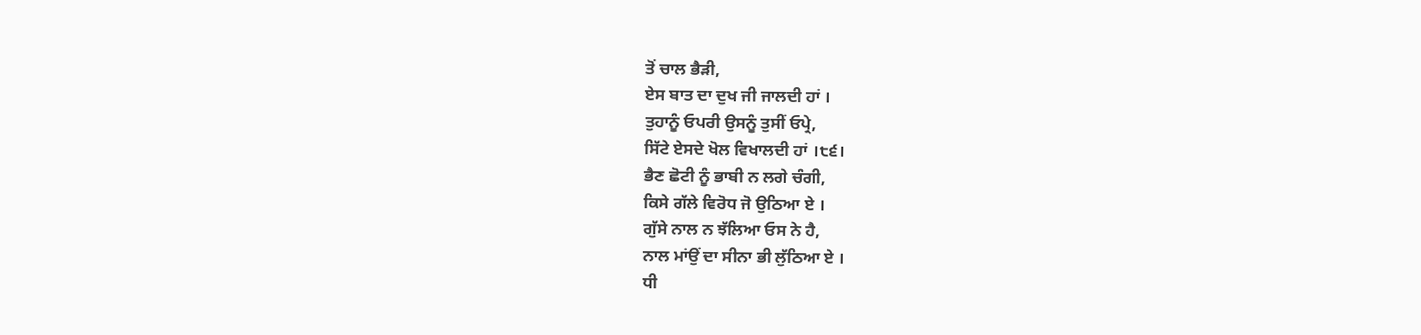ਤੋਂ ਚਾਲ ਭੈੜੀ,
ਏਸ ਬਾਤ ਦਾ ਦੁਖ ਜੀ ਜਾਲਦੀ ਹਾਂ ।
ਤੁਹਾਨੂੰ ਓਪਰੀ ਉਸਨੂੰ ਤੁਸੀਂ ਓਪ੍ਰੇ,
ਸਿੱਟੇ ਏਸਦੇ ਖੋਲ ਵਿਖਾਲਦੀ ਹਾਂ ।੮੬।
ਭੈਣ ਛੋਟੀ ਨੂੰ ਭਾਬੀ ਨ ਲਗੇ ਚੰਗੀ,
ਕਿਸੇ ਗੱਲੇ ਵਿਰੋਧ ਜੋ ਉਠਿਆ ਏ ।
ਗੁੱਸੇ ਨਾਲ ਨ ਝੱਲਿਆ ਓਸ ਨੇ ਹੈ,
ਨਾਲ ਮਾਂਉਂ ਦਾ ਸੀਨਾ ਭੀ ਲੁੱਠਿਆ ਏ ।
ਧੀ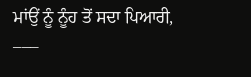ਮਾਂਉਂ ਨੂੰ ਨੂੰਹ ਤੋਂ ਸਦਾ ਪਿਆਰੀ,
–––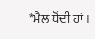*ਮੈਲ ਧੋਂਦੀ ਹਾਂ ।